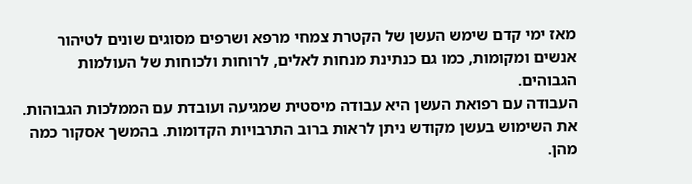מאז ימי קדם שימש העשן של הקטרת צמחי מרפא ושרפים מסוגים שונים לטיהור אנשים ומקומות, כמו גם כנתינת מנחות לאלים, לרוחות ולכוחות של העולמות הגבוהים.
העבודה עם רפואת העשן היא עבודה מיסטית שמגיעה ועובדת עם הממלכות הגבוהות. את השימוש בעשן מקודש ניתן לראות ברוב התרבויות הקדומות. בהמשך אסקור כמה מהן.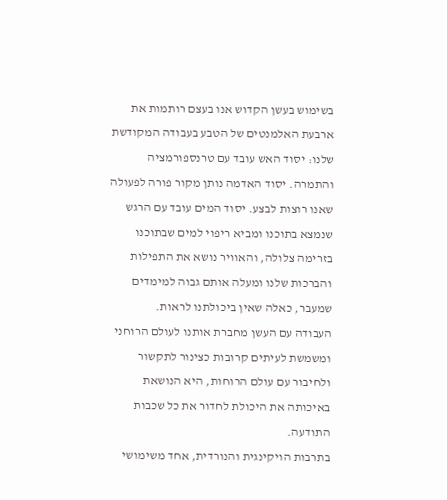בשימוש בעשן הקדוש אנו בעצם רותמות את ארבעת האלמנטים של הטבע בעבודה המקודשת שלנו: יסוד האש עובד עם טרנספורמציה והתמרה. יסוד האדמה נותן מקור פורה לפעולה שאנו רוצות לבצע. יסוד המים עובד עם הרגש שנמצא בתוכנו ומביא ריפוי למים שבתוכנו בזרימה צלולה, והאוויר נושא את התפילות והברכות שלנו ומעלה אותם גבוה למימדים שמעבר, כאלה שאין ביכולתנו לראות.
העבודה עם העשן מחברת אותנו לעולם הרוחני ומשמשת לעיתים קרובות כצינור לתקשור ולחיבור עם עולם הרוחות, היא הנושאת באיכותה את היכולת לחדור את כל שכבות התודעה.
בתרבות הויקינגית והנורדית, אחד משימושי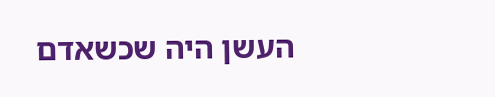העשן היה שכשאדם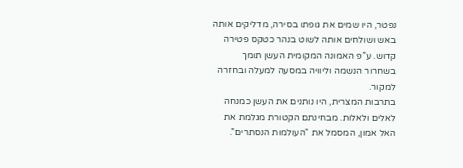נפטר, היו שמים את גופתו בסירה, מדליקים אותה באש ושולחים אותה לשוט בנהר כטקס פטירה קדוש. ע”פ האמונה המקומית העשן תומך בשחרור הנשמה וליוויה במסעה למעלה ובחזרה למקור.
בתרבות המצרית, היו נותנים את העשן כמנחה לאלים ולאלות. מבחינתם הקטורת מגלמת את האל אמון, המסמל את “העולמות הנסתרים”.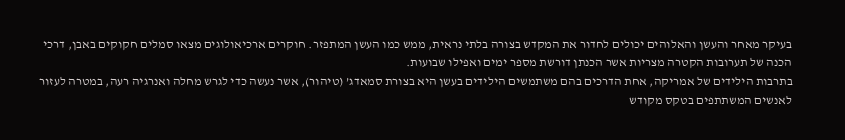בעיקר מאחר והעשן והאלוהים יכולים לחדור את המקדש בצורה בלתי נראית, ממש כמו העשן המתפזר. חוקרים ארכיאולוגים מצאו סמלים חקוקים באבן, דרכי הכנה של תערובות הקטרה מצריות אשר הכנתן דורשת מספר ימים ואפילו שבועות.
בתרבות הילידים של אמריקה, אחת הדרכים בהם משתמשים הילידים בעשן היא בצורת סמאדג’ (טיהור), אשר נעשה כדי לגרש מחלה ואנרגיה רעה, במטרה לעזור לאנשים המשתתפים בטקס מקודש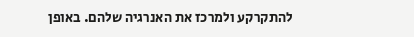להתקרקע ולמרכז את האנרגיה שלהם. באופן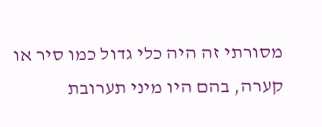מסורתי זה היה כלי גדול כמו סיר או קערה, בהם היו מיני תערובת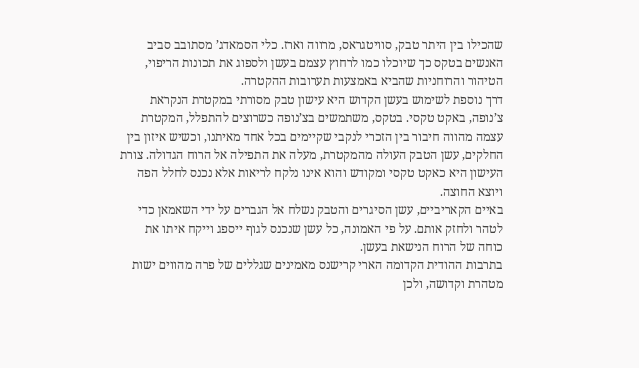שהכילו בין היתר טבק, סוויטגראס, מרווה וארז. כלי הסמאדג’ מסתובב סביב האנשים בטקס כך שיוכלו כמו לרחוץ עצמם בעשן ולספוג את תכונות הריפוי, הטיהור והרוחניות שהביא באמצעות תערובות ההקטרה.
דרך נוספת לשימוש בעשן הקדוש היא עישון טבק מסורתי במקטרת הנקראת צ’נופה, באקט טקסי. בטקס, משתמשים בצ’נופה כשרוצים להתפלל, המקטרת עצמה מהווה חיבור בין הזכרי לנקבי שקיימים בכל אחד מאיתנו, וכשיש איזון בין החלקים, עשן הטבק העולה מהמקטרת, מעלה את התפילה אל הרוח הגדולה. צורת העישון היא כאקט טקסי ומקודש והוא אינו נלקח לריאות אלא נכנס לחלל הפה ויוצא החוצה.
באיים הקאריביים, עשן הסיגרים והטבק נשלח אל הגברים על ידי השאמאן כדי לטהר ולחזק אותם. על פי האמונה, כל עשן שנכנס לגוף ייספג וייקח איתו את כוחה של הרוח הנישאת בעשן.
בתרבות ההודית הקדומה הארי קרישנס מאמינים שגללים של פרה מהווים ישות מטהרת וקדושה, ולכן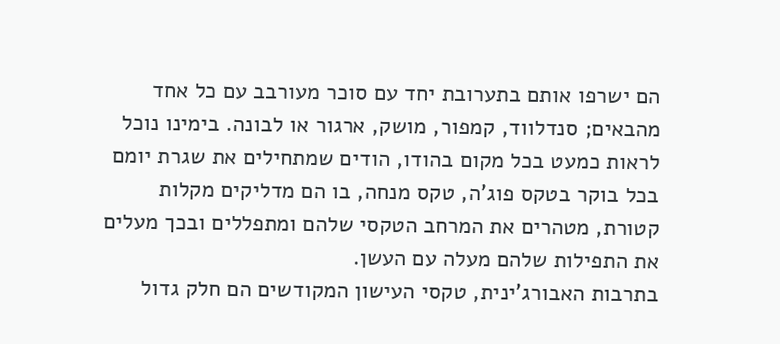הם ישרפו אותם בתערובת יחד עם סוכר מעורבב עם כל אחד מהבאים; סנדלווד, קמפור, מושק, ארגור או לבונה. בימינו נוכל לראות כמעט בכל מקום בהודו, הודים שמתחילים את שגרת יומם בכל בוקר בטקס פוג’ה, טקס מנחה, בו הם מדליקים מקלות קטורת, מטהרים את המרחב הטקסי שלהם ומתפללים ובכך מעלים את התפילות שלהם מעלה עם העשן.
בתרבות האבורג’ינית, טקסי העישון המקודשים הם חלק גדול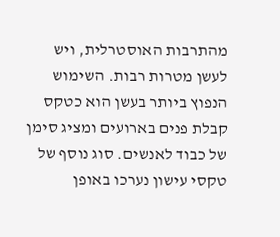מהתרבות האוסטרלית, ויש לעשן מטרות רבות. השימוש הנפוץ ביותר בעשן הוא כטקס קבלת פנים בארועים ומציג סימן של כבוד לאנשים. סוג נוסף של טקסי עישון נערכו באופן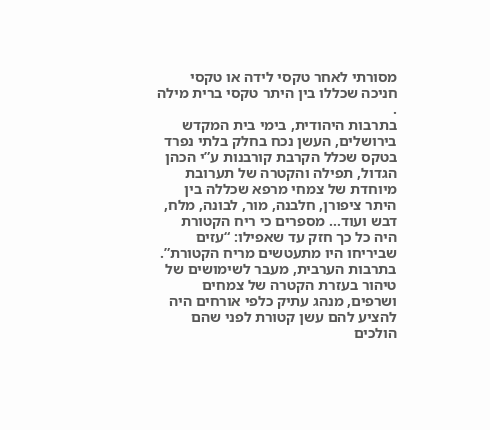מסורתי לאחר טקסי לידה או טקסי חניכה שכללו בין היתר טקסי ברית מילה .
בתרבות היהודית, בימי בית המקדש בירושלים, העשן נכח בחלק בלתי נפרד בטקס שכלל הקרבת קורבנות ע”י הכהן הגדול, תפילה והקטרה של תערובת מיוחדת של צמחי מרפא שכללה בין היתר ציפורן, חלבנה, מור, לבונה, מלח, דבש ועוד… מספרים כי ריח הקטורת היה כל כך חזק עד שאפילו: “עזים שביריחו היו מתעטשים מריח הקטורת”.
בתרבות הערבית, מעבר לשימושים של טיהור בעזרת הקטרה של צמחים ושרפים, מנהג עתיק כלפי אורחים היה להציע להם עשן קטורת לפני שהם הולכים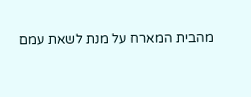מהבית המארח על מנת לשאת עמם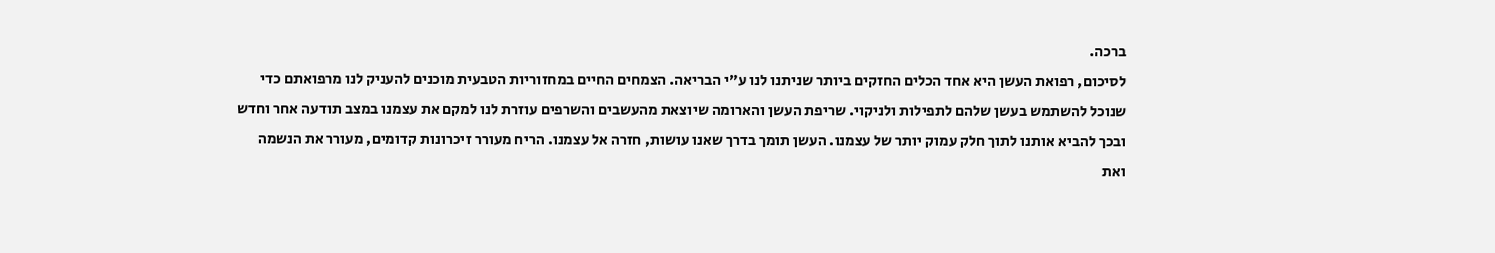ברכה.
לסיכום, רפואת העשן היא אחד הכלים החזקים ביותר שניתנו לנו ע”י הבריאה. הצמחים החיים במחזוריות הטבעית מוכנים להעניק לנו מרפואתם כדי שנוכל להשתמש בעשן שלהם לתפילות ולניקוי. שריפת העשן והארומה שיוצאת מהעשבים והשרפים עוזרת לנו למקם את עצמנו במצב תודעה אחר וחדש ובכך להביא אותנו לתוך חלק עמוק יותר של עצמנו. העשן תומך בדרך שאנו עושות, חזרה אל עצמנו. הריח מעורר זיכרונות קדומים, מעורר את הנשמה ואת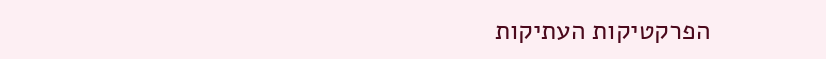הפרקטיקות העתיקות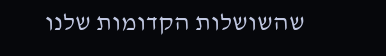שהשושלות הקדומות שלנו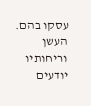עסקו בהם. העשן וריחותיו יודעים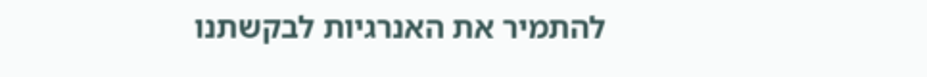להתמיר את האנרגיות לבקשתנו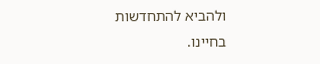ולהביא להתחדשות בחיינו.